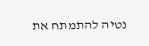נטיה להתמתח את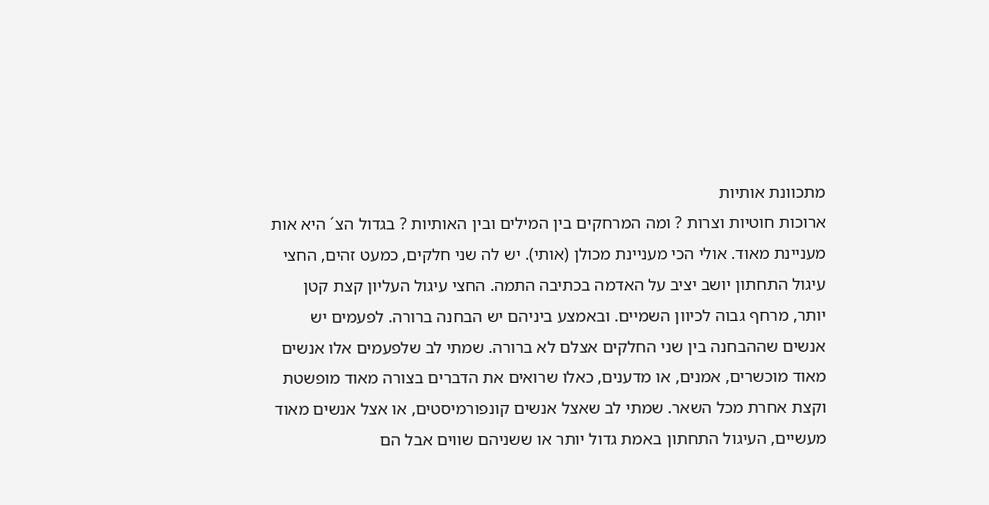מתכוונת אותיות
ארוכות חוטיות וצרות ? ומה המרחקים בין המילים ובין האותיות ? בגדול הצ´ היא אות מעניינת מאוד. אולי הכי מעניינת מכולן (אותי). יש לה שני חלקים, כמעט זהים, החצי עיגול התחתון יושב יציב על האדמה בכתיבה התמה. החצי עיגול העליון קצת קטן יותר, מרחף גבוה לכיוון השמיים. ובאמצע ביניהם יש הבחנה ברורה. לפעמים יש אנשים שההבחנה בין שני החלקים אצלם לא ברורה. שמתי לב שלפעמים אלו אנשים מאוד מוכשרים, אמנים, או מדענים, כאלו שרואים את הדברים בצורה מאוד מופשטת וקצת אחרת מכל השאר. שמתי לב שאצל אנשים קונפורמיסטים, או אצל אנשים מאוד מעשיים, העיגול התחתון באמת גדול יותר או ששניהם שווים אבל הם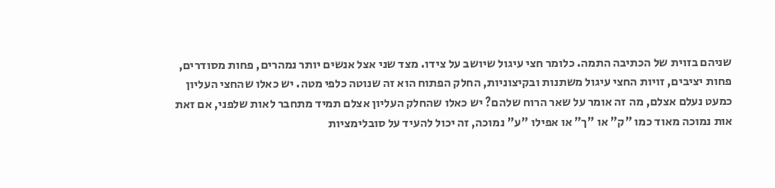שניהם בזוית של הכתיבה התמה. כלומר חצי עיגול שיושב על צידו. מצד שני אצל אנשים יותר נמהרים, פחות מסודרים, פחות יציבים, זויות החצי עיגול משתנות ובקיצוניות, החלק הפתוח הוא זה שנוטה כלפי מטה. יש כאלו שהחצי העליון כמעט נעלם אצלם, מה זה אומר על שאר הרוח שלהם? יש כאלו שהחלק העליון אצלם תמיד מתחבר לאות שלפני, אם זאת אות נמוכה מאוד כמו "ק" או "ך" או אפילו "ע" נמוכה, זה יכול להעיד על סובלימציות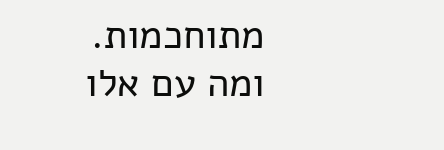מתוחכמות. ומה עם אלו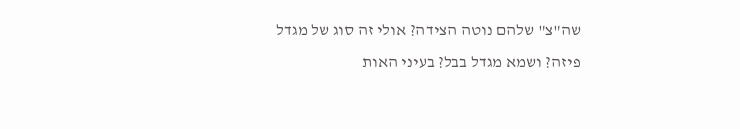שה"צ" שלהם נוטה הצידה? אולי זה סוג של מגדל פיזה? ושמא מגדל בבל? בעיני האות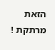הזאת מרתקת !